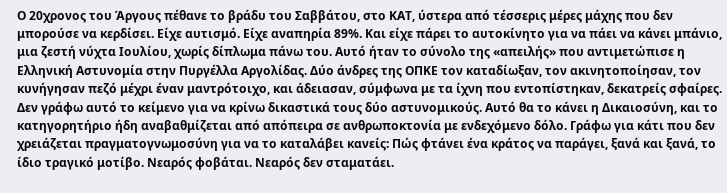Ο 20χρονος του Άργους πέθανε το βράδυ του Σαββάτου, στο ΚΑΤ, ύστερα από τέσσερις μέρες μάχης που δεν μπορούσε να κερδίσει. Είχε αυτισμό. Είχε αναπηρία 89%. Και είχε πάρει το αυτοκίνητο για να πάει να κάνει μπάνιο, μια ζεστή νύχτα Ιουλίου, χωρίς δίπλωμα πάνω του. Αυτό ήταν το σύνολο της «απειλής» που αντιμετώπισε η Ελληνική Αστυνομία στην Πυργέλλα Αργολίδας. Δύο άνδρες της ΟΠΚΕ τον καταδίωξαν, τον ακινητοποίησαν, τον κυνήγησαν πεζό μέχρι έναν μαντρότοιχο, και άδειασαν, σύμφωνα με τα ίχνη που εντοπίστηκαν, δεκατρείς σφαίρες.
Δεν γράφω αυτό το κείμενο για να κρίνω δικαστικά τους δύο αστυνομικούς. Αυτό θα το κάνει η Δικαιοσύνη, και το κατηγορητήριο ήδη αναβαθμίζεται από απόπειρα σε ανθρωποκτονία με ενδεχόμενο δόλο. Γράφω για κάτι που δεν χρειάζεται πραγματογνωμοσύνη για να το καταλάβει κανείς: Πώς φτάνει ένα κράτος να παράγει, ξανά και ξανά, το ίδιο τραγικό μοτίβο. Νεαρός φοβάται. Νεαρός δεν σταματάει.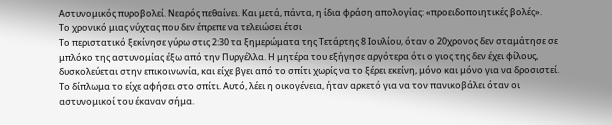Αστυνομικός πυροβολεί. Νεαρός πεθαίνει. Και μετά, πάντα, η ίδια φράση απολογίας: «προειδοποιητικές βολές».
Το χρονικό μιας νύχτας που δεν έπρεπε να τελειώσει έτσι
Το περιστατικό ξεκίνησε γύρω στις 2:30 τα ξημερώματα της Τετάρτης 8 Ιουλίου, όταν ο 20χρονος δεν σταμάτησε σε μπλόκο της αστυνομίας έξω από την Πυργέλλα. Η μητέρα του εξήγησε αργότερα ότι ο γιος της δεν έχει φίλους, δυσκολεύεται στην επικοινωνία, και είχε βγει από το σπίτι χωρίς να το ξέρει εκείνη, μόνο και μόνο για να δροσιστεί. Το δίπλωμα το είχε αφήσει στο σπίτι. Αυτό, λέει η οικογένεια, ήταν αρκετό για να τον πανικοβάλει όταν οι αστυνομικοί του έκαναν σήμα.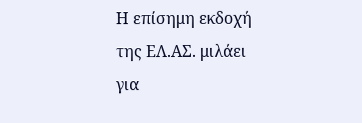Η επίσημη εκδοχή της ΕΛ.ΑΣ. μιλάει για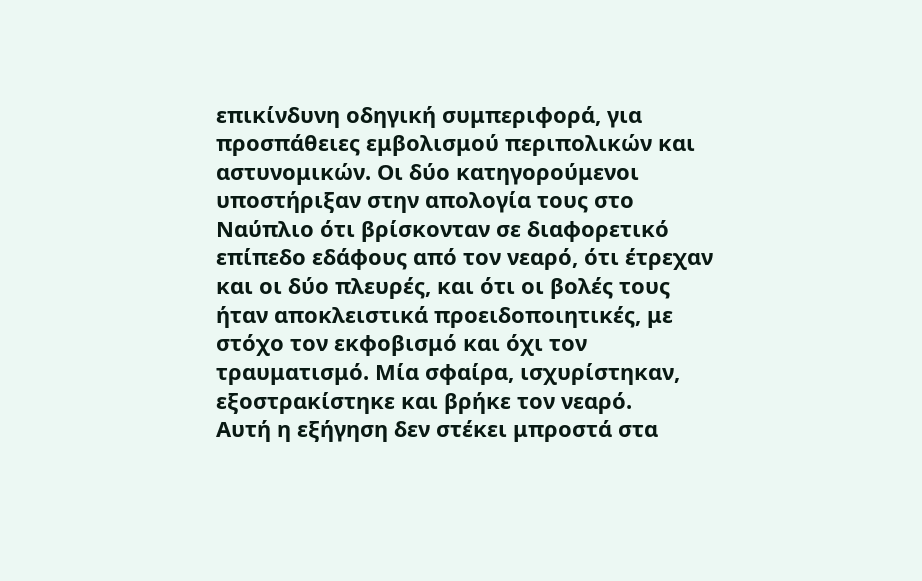επικίνδυνη οδηγική συμπεριφορά, για προσπάθειες εμβολισμού περιπολικών και αστυνομικών. Οι δύο κατηγορούμενοι υποστήριξαν στην απολογία τους στο Ναύπλιο ότι βρίσκονταν σε διαφορετικό επίπεδο εδάφους από τον νεαρό, ότι έτρεχαν και οι δύο πλευρές, και ότι οι βολές τους ήταν αποκλειστικά προειδοποιητικές, με στόχο τον εκφοβισμό και όχι τον τραυματισμό. Μία σφαίρα, ισχυρίστηκαν, εξοστρακίστηκε και βρήκε τον νεαρό.
Αυτή η εξήγηση δεν στέκει μπροστά στα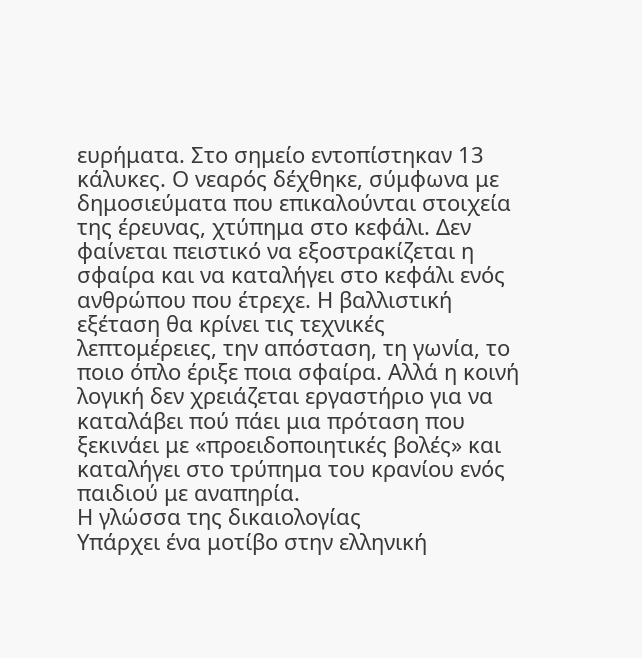ευρήματα. Στο σημείο εντοπίστηκαν 13 κάλυκες. Ο νεαρός δέχθηκε, σύμφωνα με δημοσιεύματα που επικαλούνται στοιχεία της έρευνας, χτύπημα στο κεφάλι. Δεν φαίνεται πειστικό να εξοστρακίζεται η σφαίρα και να καταλήγει στο κεφάλι ενός ανθρώπου που έτρεχε. Η βαλλιστική εξέταση θα κρίνει τις τεχνικές λεπτομέρειες, την απόσταση, τη γωνία, το ποιο όπλο έριξε ποια σφαίρα. Αλλά η κοινή λογική δεν χρειάζεται εργαστήριο για να καταλάβει πού πάει μια πρόταση που ξεκινάει με «προειδοποιητικές βολές» και καταλήγει στο τρύπημα του κρανίου ενός παιδιού με αναπηρία.
Η γλώσσα της δικαιολογίας
Υπάρχει ένα μοτίβο στην ελληνική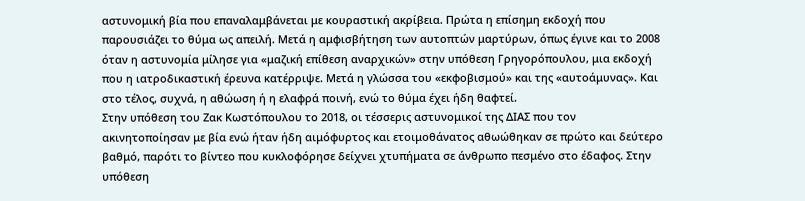αστυνομική βία που επαναλαμβάνεται με κουραστική ακρίβεια. Πρώτα η επίσημη εκδοχή που παρουσιάζει το θύμα ως απειλή. Μετά η αμφισβήτηση των αυτοπτών μαρτύρων, όπως έγινε και το 2008 όταν η αστυνομία μίλησε για «μαζική επίθεση αναρχικών» στην υπόθεση Γρηγορόπουλου, μια εκδοχή που η ιατροδικαστική έρευνα κατέρριψε. Μετά η γλώσσα του «εκφοβισμού» και της «αυτοάμυνας». Και στο τέλος, συχνά, η αθώωση ή η ελαφρά ποινή, ενώ το θύμα έχει ήδη θαφτεί.
Στην υπόθεση του Ζακ Κωστόπουλου το 2018, οι τέσσερις αστυνομικοί της ΔΙΑΣ που τον ακινητοποίησαν με βία ενώ ήταν ήδη αιμόφυρτος και ετοιμοθάνατος αθωώθηκαν σε πρώτο και δεύτερο βαθμό, παρότι το βίντεο που κυκλοφόρησε δείχνει χτυπήματα σε άνθρωπο πεσμένο στο έδαφος. Στην υπόθεση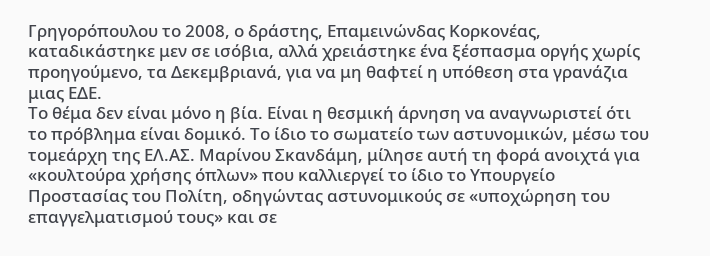Γρηγορόπουλου το 2008, ο δράστης, Επαμεινώνδας Κορκονέας, καταδικάστηκε μεν σε ισόβια, αλλά χρειάστηκε ένα ξέσπασμα οργής χωρίς προηγούμενο, τα Δεκεμβριανά, για να μη θαφτεί η υπόθεση στα γρανάζια μιας ΕΔΕ.
Το θέμα δεν είναι μόνο η βία. Είναι η θεσμική άρνηση να αναγνωριστεί ότι το πρόβλημα είναι δομικό. Το ίδιο το σωματείο των αστυνομικών, μέσω του τομεάρχη της ΕΛ.ΑΣ. Μαρίνου Σκανδάμη, μίλησε αυτή τη φορά ανοιχτά για «κουλτούρα χρήσης όπλων» που καλλιεργεί το ίδιο το Υπουργείο Προστασίας του Πολίτη, οδηγώντας αστυνομικούς σε «υποχώρηση του επαγγελματισμού τους» και σε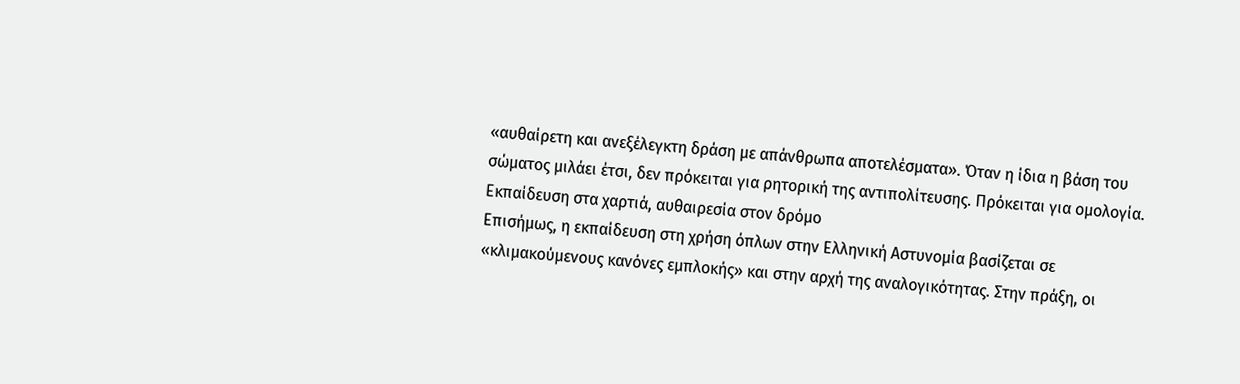«αυθαίρετη και ανεξέλεγκτη δράση με απάνθρωπα αποτελέσματα». Όταν η ίδια η βάση του σώματος μιλάει έτσι, δεν πρόκειται για ρητορική της αντιπολίτευσης. Πρόκειται για ομολογία.
Εκπαίδευση στα χαρτιά, αυθαιρεσία στον δρόμο
Επισήμως, η εκπαίδευση στη χρήση όπλων στην Ελληνική Αστυνομία βασίζεται σε «κλιμακούμενους κανόνες εμπλοκής» και στην αρχή της αναλογικότητας. Στην πράξη, οι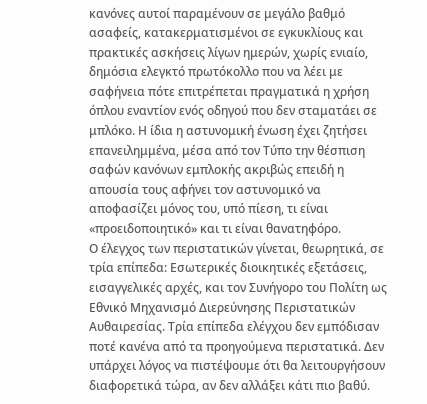κανόνες αυτοί παραμένουν σε μεγάλο βαθμό ασαφείς, κατακερματισμένοι σε εγκυκλίους και πρακτικές ασκήσεις λίγων ημερών, χωρίς ενιαίο, δημόσια ελεγκτό πρωτόκολλο που να λέει με σαφήνεια πότε επιτρέπεται πραγματικά η χρήση όπλου εναντίον ενός οδηγού που δεν σταματάει σε μπλόκο. Η ίδια η αστυνομική ένωση έχει ζητήσει επανειλημμένα, μέσα από τον Τύπο την θέσπιση σαφών κανόνων εμπλοκής ακριβώς επειδή η απουσία τους αφήνει τον αστυνομικό να αποφασίζει μόνος του, υπό πίεση, τι είναι «προειδοποιητικό» και τι είναι θανατηφόρο.
Ο έλεγχος των περιστατικών γίνεται, θεωρητικά, σε τρία επίπεδα: Εσωτερικές διοικητικές εξετάσεις, εισαγγελικές αρχές, και τον Συνήγορο του Πολίτη ως Εθνικό Μηχανισμό Διερεύνησης Περιστατικών Αυθαιρεσίας. Τρία επίπεδα ελέγχου δεν εμπόδισαν ποτέ κανένα από τα προηγούμενα περιστατικά. Δεν υπάρχει λόγος να πιστέψουμε ότι θα λειτουργήσουν διαφορετικά τώρα, αν δεν αλλάξει κάτι πιο βαθύ.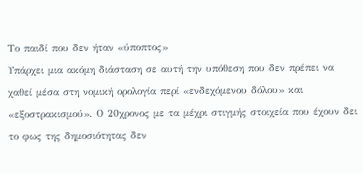Το παιδί που δεν ήταν «ύποπτος»
Υπάρχει μια ακόμη διάσταση σε αυτή την υπόθεση που δεν πρέπει να χαθεί μέσα στη νομική ορολογία περί «ενδεχόμενου δόλου» και «εξοστρακισμού». Ο 20χρονος με τα μέχρι στιγμής στοιχεία που έχουν δει το φως της δημοσιότητας δεν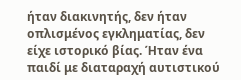ήταν διακινητής, δεν ήταν οπλισμένος εγκληματίας, δεν είχε ιστορικό βίας. Ήταν ένα παιδί με διαταραχή αυτιστικού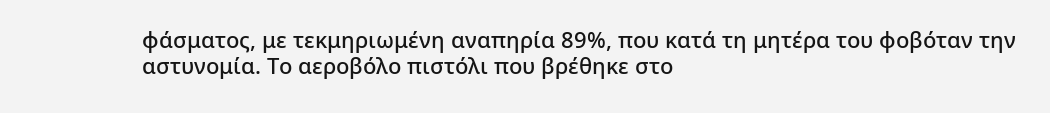φάσματος, με τεκμηριωμένη αναπηρία 89%, που κατά τη μητέρα του φοβόταν την αστυνομία. Το αεροβόλο πιστόλι που βρέθηκε στο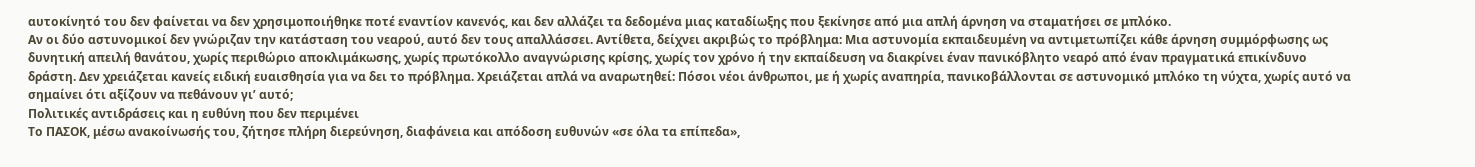αυτοκίνητό του δεν φαίνεται να δεν χρησιμοποιήθηκε ποτέ εναντίον κανενός, και δεν αλλάζει τα δεδομένα μιας καταδίωξης που ξεκίνησε από μια απλή άρνηση να σταματήσει σε μπλόκο.
Αν οι δύο αστυνομικοί δεν γνώριζαν την κατάσταση του νεαρού, αυτό δεν τους απαλλάσσει. Αντίθετα, δείχνει ακριβώς το πρόβλημα: Μια αστυνομία εκπαιδευμένη να αντιμετωπίζει κάθε άρνηση συμμόρφωσης ως δυνητική απειλή θανάτου, χωρίς περιθώριο αποκλιμάκωσης, χωρίς πρωτόκολλο αναγνώρισης κρίσης, χωρίς τον χρόνο ή την εκπαίδευση να διακρίνει έναν πανικόβλητο νεαρό από έναν πραγματικά επικίνδυνο δράστη. Δεν χρειάζεται κανείς ειδική ευαισθησία για να δει το πρόβλημα. Χρειάζεται απλά να αναρωτηθεί: Πόσοι νέοι άνθρωποι, με ή χωρίς αναπηρία, πανικοβάλλονται σε αστυνομικό μπλόκο τη νύχτα, χωρίς αυτό να σημαίνει ότι αξίζουν να πεθάνουν γι’ αυτό;
Πολιτικές αντιδράσεις και η ευθύνη που δεν περιμένει
Το ΠΑΣΟΚ, μέσω ανακοίνωσής του, ζήτησε πλήρη διερεύνηση, διαφάνεια και απόδοση ευθυνών «σε όλα τα επίπεδα»,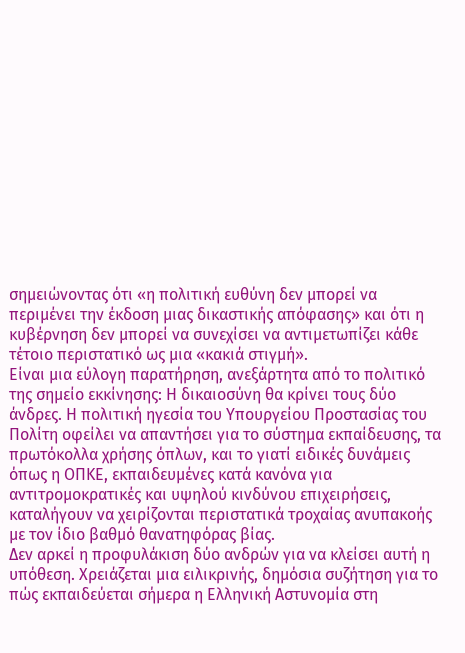σημειώνοντας ότι «η πολιτική ευθύνη δεν μπορεί να περιμένει την έκδοση μιας δικαστικής απόφασης» και ότι η κυβέρνηση δεν μπορεί να συνεχίσει να αντιμετωπίζει κάθε τέτοιο περιστατικό ως μια «κακιά στιγμή».
Είναι μια εύλογη παρατήρηση, ανεξάρτητα από το πολιτικό της σημείο εκκίνησης: Η δικαιοσύνη θα κρίνει τους δύο άνδρες. Η πολιτική ηγεσία του Υπουργείου Προστασίας του Πολίτη οφείλει να απαντήσει για το σύστημα εκπαίδευσης, τα πρωτόκολλα χρήσης όπλων, και το γιατί ειδικές δυνάμεις όπως η ΟΠΚΕ, εκπαιδευμένες κατά κανόνα για αντιτρομοκρατικές και υψηλού κινδύνου επιχειρήσεις, καταλήγουν να χειρίζονται περιστατικά τροχαίας ανυπακοής με τον ίδιο βαθμό θανατηφόρας βίας.
Δεν αρκεί η προφυλάκιση δύο ανδρών για να κλείσει αυτή η υπόθεση. Χρειάζεται μια ειλικρινής, δημόσια συζήτηση για το πώς εκπαιδεύεται σήμερα η Ελληνική Αστυνομία στη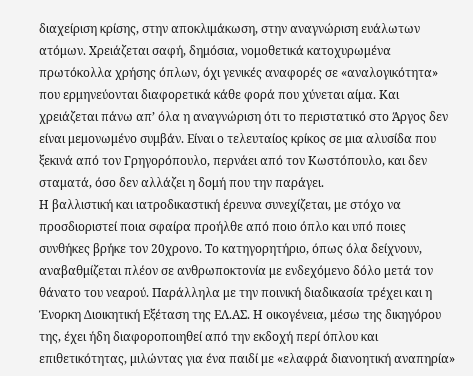διαχείριση κρίσης, στην αποκλιμάκωση, στην αναγνώριση ευάλωτων ατόμων. Χρειάζεται σαφή, δημόσια, νομοθετικά κατοχυρωμένα πρωτόκολλα χρήσης όπλων, όχι γενικές αναφορές σε «αναλογικότητα» που ερμηνεύονται διαφορετικά κάθε φορά που χύνεται αίμα. Και χρειάζεται πάνω απ’ όλα η αναγνώριση ότι το περιστατικό στο Άργος δεν είναι μεμονωμένο συμβάν. Είναι ο τελευταίος κρίκος σε μια αλυσίδα που ξεκινά από τον Γρηγορόπουλο, περνάει από τον Κωστόπουλο, και δεν σταματά, όσο δεν αλλάζει η δομή που την παράγει.
Η βαλλιστική και ιατροδικαστική έρευνα συνεχίζεται, με στόχο να προσδιοριστεί ποια σφαίρα προήλθε από ποιο όπλο και υπό ποιες συνθήκες βρήκε τον 20χρονο. Το κατηγορητήριο, όπως όλα δείχνουν, αναβαθμίζεται πλέον σε ανθρωποκτονία με ενδεχόμενο δόλο μετά τον θάνατο του νεαρού. Παράλληλα με την ποινική διαδικασία τρέχει και η Ένορκη Διοικητική Εξέταση της ΕΛ.ΑΣ. Η οικογένεια, μέσω της δικηγόρου της, έχει ήδη διαφοροποιηθεί από την εκδοχή περί όπλου και επιθετικότητας, μιλώντας για ένα παιδί με «ελαφρά διανοητική αναπηρία»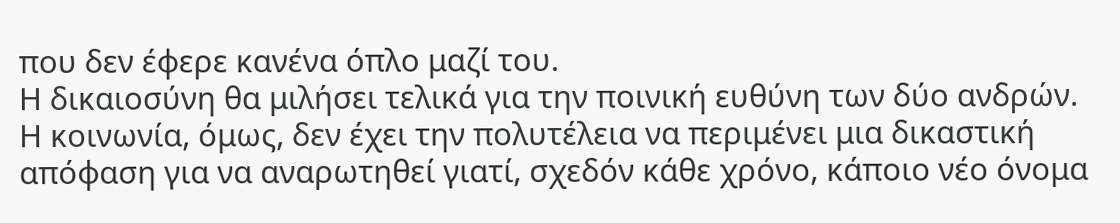που δεν έφερε κανένα όπλο μαζί του.
Η δικαιοσύνη θα μιλήσει τελικά για την ποινική ευθύνη των δύο ανδρών. Η κοινωνία, όμως, δεν έχει την πολυτέλεια να περιμένει μια δικαστική απόφαση για να αναρωτηθεί γιατί, σχεδόν κάθε χρόνο, κάποιο νέο όνομα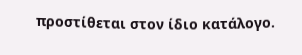προστίθεται στον ίδιο κατάλογο.